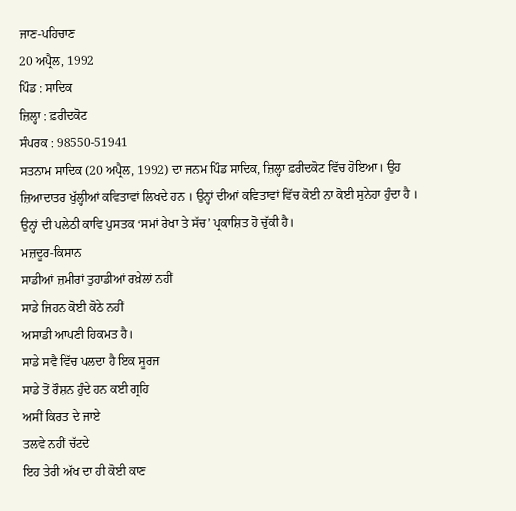ਜਾਣ-ਪਹਿਚਾਣ
20 ਅਪ੍ਰੈਲ, 1992
ਪਿੰਡ : ਸਾਦਿਕ
ਜ਼ਿਲ੍ਹਾ : ਫ਼ਰੀਦਕੋਟ
ਸੰਪਰਕ : 98550-51941
ਸਤਨਾਮ ਸਾਦਿਕ (20 ਅਪ੍ਰੈਲ, 1992) ਦਾ ਜਨਮ ਪਿੰਡ ਸਾਦਿਕ, ਜ਼ਿਲ੍ਹਾ ਫ਼ਰੀਦਕੋਟ ਵਿੱਚ ਹੋਇਆ। ਉਹ ਜ਼ਿਆਦਾਤਰ ਖੁੱਲ੍ਹੀਆਂ ਕਵਿਤਾਵਾਂ ਲਿਖਦੇ ਹਨ । ਉਨ੍ਹਾਂ ਦੀਆਂ ਕਵਿਤਾਵਾਂ ਵਿੱਚ ਕੋਈ ਨਾ ਕੋਈ ਸੁਨੇਹਾ ਹੁੰਦਾ ਹੈ । ਉਨ੍ਹਾਂ ਦੀ ਪਲੇਠੀ ਕਾਵਿ ਪੁਸਤਕ ‘ਸਮਾਂ ਰੇਖਾ ਤੇ ਸੱਚ’ ਪ੍ਰਕਾਸ਼ਿਤ ਹੋ ਚੁੱਕੀ ਹੈ।
ਮਜ਼ਦੂਰ-ਕਿਸਾਨ
ਸਾਡੀਆਂ ਜ਼ਮੀਰਾਂ ਤੁਹਾਡੀਆਂ ਰਖ਼ੇਲਾਂ ਨਹੀਂ
ਸਾਡੇ ਜਿਹਨ ਕੋਈ ਕੋਠੇ ਨਹੀਂ
ਅਸਾਡੀ ਆਪਣੀ ਹਿਕਮਤ ਹੈ।
ਸਾਡੇ ਸਵੈ ਵਿੱਚ ਪਲਦਾ ਹੈ ਇਕ ਸੂਰਜ
ਸਾਡੇ ਤੋਂ ਰੌਸ਼ਨ ਹੁੰਦੇ ਹਨ ਕਈ ਗ੍ਰਹਿ
ਅਸੀਂ ਕਿਰਤ ਦੇ ਜਾਏ
ਤਲਵੇ ਨਹੀਂ ਚੱਟਦੇ
ਇਹ ਤੇਰੀ ਅੱਖ ਦਾ ਹੀ ਕੋਈ ਕਾਣ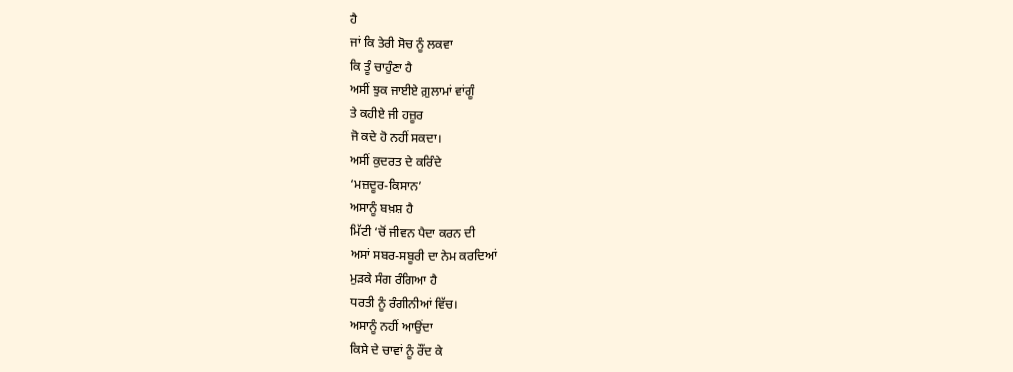ਹੈ
ਜਾਂ ਕਿ ਤੇਰੀ ਸੋਚ ਨੂੰ ਲਕਵਾ
ਕਿ ਤੂੰ ਚਾਹੁੰਣਾ ਹੈ
ਅਸੀਂ ਝੁਕ ਜਾਈਏ ਗ਼ੁਲਾਮਾਂ ਵਾਂਗੂੰ
ਤੇ ਕਹੀਏ ਜੀ ਹਜ਼ੂਰ
ਜੋ ਕਦੇ ਹੋ ਨਹੀਂ ਸਕਦਾ।
ਅਸੀਂ ਕੁਦਰਤ ਦੇ ਕਰਿੰਦੇ
‘ਮਜ਼ਦੂਰ-ਕਿਸਾਨ’
ਅਸਾਨੂੰ ਬਖ਼ਸ਼ ਹੈ
ਮਿੱਟੀ ‘ਚੋਂ ਜੀਵਨ ਪੈਦਾ ਕਰਨ ਦੀ
ਅਸਾਂ ਸਬਰ-ਸਬੂਰੀ ਦਾ ਨੇਮ ਕਰਦਿਆਂ
ਮੁੜਕੇ ਸੰਗ ਰੰਗਿਆ ਹੈ
ਧਰਤੀ ਨੂੰ ਰੰਗੀਨੀਆਂ ਵਿੱਚ।
ਅਸਾਨੂੰ ਨਹੀਂ ਆਉਂਦਾ
ਕਿਸੇ ਦੇ ਚਾਵਾਂ ਨੂੰ ਰੌਂਦ ਕੇ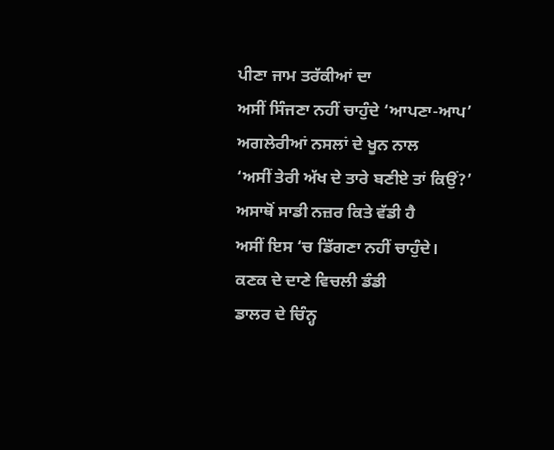ਪੀਣਾ ਜਾਮ ਤਰੱਕੀਆਂ ਦਾ
ਅਸੀਂ ਸਿੰਜਣਾ ਨਹੀਂ ਚਾਹੁੰਦੇ ‘ਆਪਣਾ-ਆਪ’
ਅਗਲੇਰੀਆਂ ਨਸਲਾਂ ਦੇ ਖੂਨ ਨਾਲ
‘ਅਸੀਂ ਤੇਰੀ ਅੱਖ ਦੇ ਤਾਰੇ ਬਣੀਏ ਤਾਂ ਕਿਉਂ?’
ਅਸਾਥੋਂ ਸਾਡੀ ਨਜ਼ਰ ਕਿਤੇ ਵੱਡੀ ਹੈ
ਅਸੀਂ ਇਸ ‘ਚ ਡਿੱਗਣਾ ਨਹੀਂ ਚਾਹੁੰਦੇ।
ਕਣਕ ਦੇ ਦਾਣੇ ਵਿਚਲੀ ਡੰਡੀ
ਡਾਲਰ ਦੇ ਚਿੰਨ੍ਹ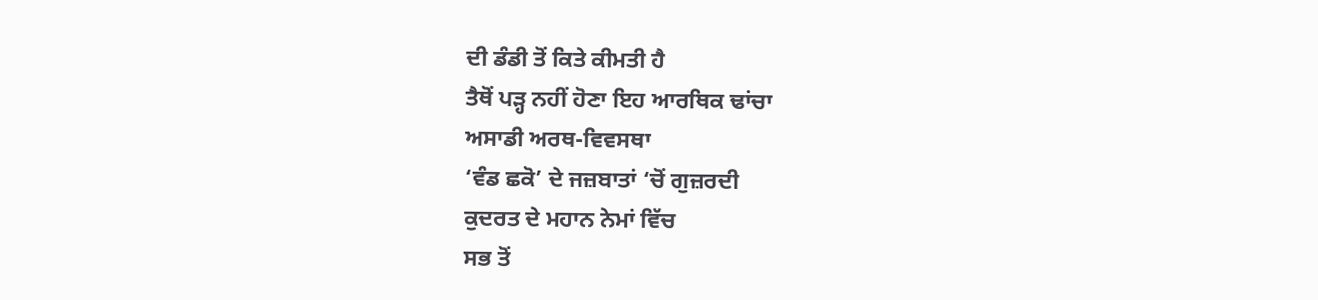ਦੀ ਡੰਡੀ ਤੋਂ ਕਿਤੇ ਕੀਮਤੀ ਹੈ
ਤੈਥੋਂ ਪੜ੍ਹ ਨਹੀਂ ਹੋਣਾ ਇਹ ਆਰਥਿਕ ਢਾਂਚਾ
ਅਸਾਡੀ ਅਰਥ-ਵਿਵਸਥਾ
‘ਵੰਡ ਛਕੋ’ ਦੇ ਜਜ਼ਬਾਤਾਂ ‘ਚੋਂ ਗੁਜ਼ਰਦੀ
ਕੁਦਰਤ ਦੇ ਮਹਾਨ ਨੇਮਾਂ ਵਿੱਚ
ਸਭ ਤੋਂ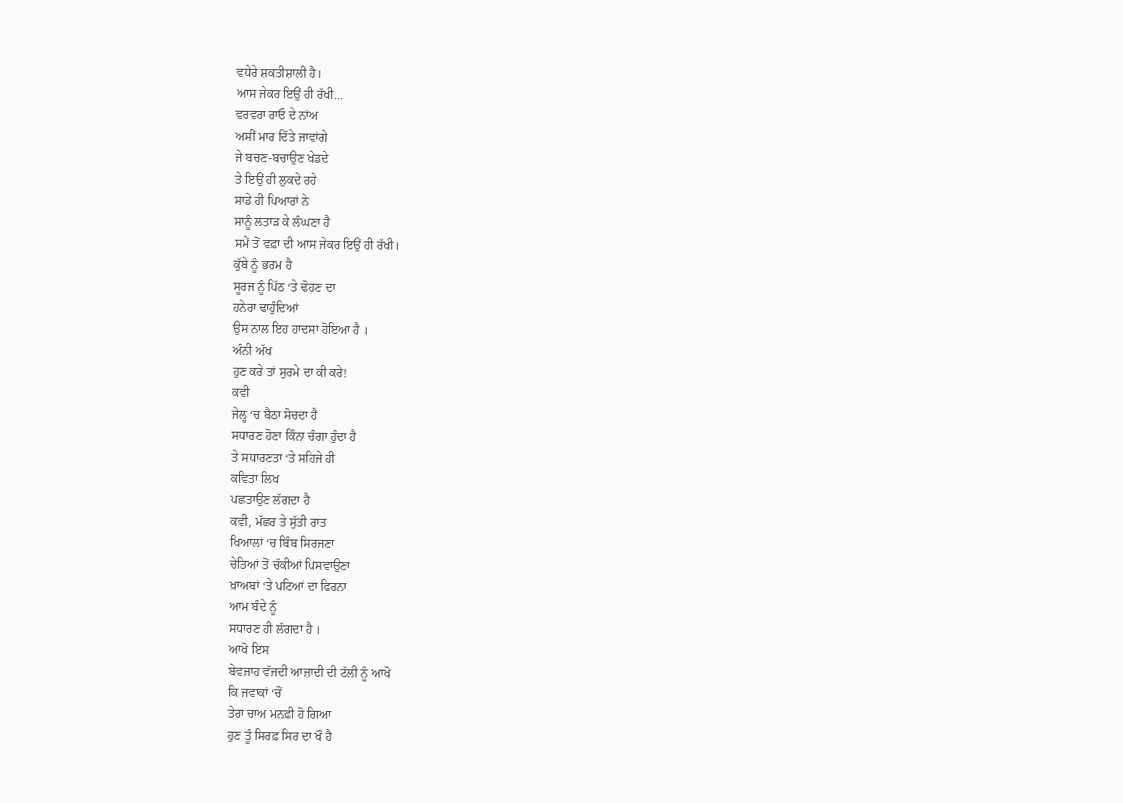ਵਧੇਰੇ ਸ਼ਕਤੀਸ਼ਾਲੀ ਹੈ।
ਆਸ ਜੇਕਰ ਇਉਂ ਹੀ ਰੱਖੀ…
ਵਰਵਰਾ ਰਾਓ ਦੇ ਨਾਂਅ
ਅਸੀਂ ਮਾਰ ਦਿੱਤੇ ਜਾਵਾਂਗੇ
ਜੇ ਬਚਣ-ਬਚਾਉਣ ਖੇਡਦੇ
ਤੇ ਇਉਂ ਹੀ ਲੁਕਦੇ ਰਹੇ
ਸਾਡੇ ਹੀ ਪਿਆਰਾਂ ਨੇ
ਸਾਨੂੰ ਲਤਾੜ ਕੇ ਲੰਘਣਾ ਹੈ
ਸਮੇਂ ਤੋਂ ਵਫ਼ਾ ਦੀ ਆਸ ਜੇਕਰ ਇਉਂ ਹੀ ਰੱਖੀ।
ਕੁੱਬੇ ਨੂੰ ਭਰਮ ਹੈ
ਸੂਰਜ ਨੂੰ ਪਿੱਠ ‘ਤੇ ਢੋਹਣ ਦਾ
ਹਨੇਰਾ ਢਾਹੁੰਦਿਆਂ
ਉਸ ਨਾਲ ਇਹ ਹਾਦਸਾ ਹੋਇਆ ਹੈ ।
ਅੰਨੀ ਅੱਖ
ਹੁਣ ਕਰੇ ਤਾਂ ਸੁਰਮੇ ਦਾ ਕੀ ਕਰੇ!
ਕਵੀ
ਜੇਲ੍ਹ ‘ਚ ਬੈਠਾ ਸੋਚਦਾ ਹੈ
ਸਧਾਰਣ ਹੋਣਾ ਕਿੰਨਾ ਚੰਗਾ ਹੁੰਦਾ ਹੈ
ਤੇ ਸਧਾਰਣਤਾ ‘ਤੇ ਸਹਿਜੇ ਹੀ
ਕਵਿਤਾ ਲਿਖ
ਪਛਤਾਉਣ ਲੱਗਦਾ ਹੈ
ਕਵੀ, ਮੱਛਰ ਤੇ ਸੁੱਤੀ ਰਾਤ
ਖਿਆਲਾਂ ‘ਚ ਬਿੰਬ ਸਿਰਜਣਾ
ਚੇਤਿਆਂ ਤੋਂ ਚੱਕੀਆਂ ਪਿਸਵਾਉਣਾ
ਖ਼ਾਅਬਾਂ ‘ਤੇ ਪਟਿਆਂ ਦਾ ਫਿਰਨਾ
ਆਮ ਬੰਦੇ ਨੂੰ
ਸਧਾਰਣ ਹੀ ਲੱਗਦਾ ਹੈ ।
ਆਖੋ ਇਸ
ਬੇਵਜਾਹ ਵੱਜਦੀ ਆਜ਼ਾਦੀ ਦੀ ਟੱਲੀ ਨੂੰ ਆਖੋ
ਕਿ ਜਵਾਕਾਂ ‘ਚੋਂ
ਤੇਰਾ ਚਾਅ ਮਨਫ਼ੀ ਹੋ ਗਿਆ
ਹੁਣ ਤੂੰ ਸਿਰਫ਼ ਸਿਰ ਦਾ ਖੌ ਹੈ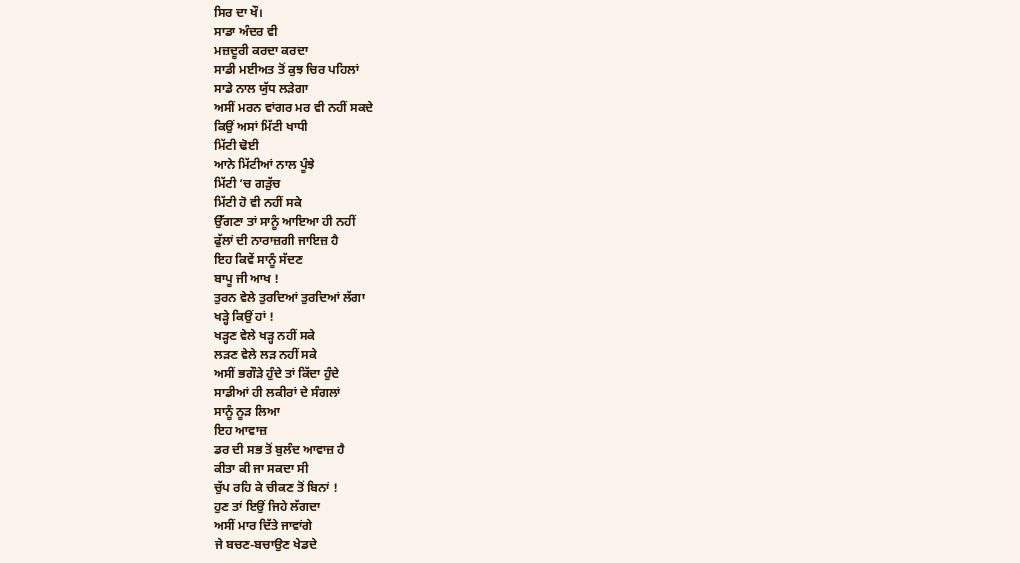ਸਿਰ ਦਾ ਖੌ।
ਸਾਡਾ ਅੰਦਰ ਵੀ
ਮਜ਼ਦੂਰੀ ਕਰਦਾ ਕਰਦਾ
ਸਾਡੀ ਮਈਅਤ ਤੋਂ ਕੁਝ ਚਿਰ ਪਹਿਲਾਂ
ਸਾਡੇ ਨਾਲ ਯੁੱਧ ਲੜੇਗਾ
ਅਸੀਂ ਮਰਨ ਵਾਂਗਰ ਮਰ ਵੀ ਨਹੀਂ ਸਕਦੇ
ਕਿਉਂ ਅਸਾਂ ਮਿੱਟੀ ਖਾਧੀ
ਮਿੱਟੀ ਢੋਈ
ਆਨੇ ਮਿੱਟੀਆਂ ਨਾਲ ਪੂੰਝੇ
ਮਿੱਟੀ ‘ਚ ਗੜੁੱਚ
ਮਿੱਟੀ ਹੋ ਵੀ ਨਹੀਂ ਸਕੇ
ਉੱਗਣਾ ਤਾਂ ਸਾਨੂੰ ਆਇਆ ਹੀ ਨਹੀਂ
ਫੁੱਲਾਂ ਦੀ ਨਾਰਾਜ਼ਗੀ ਜਾਇਜ਼ ਹੈ
ਇਹ ਕਿਵੇਂ ਸਾਨੂੰ ਸੱਦਣ
ਬਾਪੂ ਜੀ ਆਖ !
ਤੁਰਨ ਵੇਲੇ ਤੁਰਦਿਆਂ ਤੁਰਦਿਆਂ ਲੱਗਾ
ਖੜ੍ਹੇ ਕਿਉਂ ਹਾਂ !
ਖੜ੍ਹਣ ਵੇਲੇ ਖੜ੍ਹ ਨਹੀਂ ਸਕੇ
ਲੜਣ ਵੇਲੇ ਲੜ ਨਹੀਂ ਸਕੇ
ਅਸੀਂ ਭਗੌੜੇ ਹੁੰਦੇ ਤਾਂ ਕਿੱਦਾ ਹੁੰਦੇ
ਸਾਡੀਆਂ ਹੀ ਲਕੀਰਾਂ ਦੇ ਸੰਗਲਾਂ
ਸਾਨੂੰ ਨੂੜ ਲਿਆ
ਇਹ ਆਵਾਜ਼
ਡਰ ਦੀ ਸਭ ਤੋਂ ਬੁਲੰਦ ਆਵਾਜ਼ ਹੈ
ਕੀਤਾ ਕੀ ਜਾ ਸਕਦਾ ਸੀ
ਚੁੱਪ ਰਹਿ ਕੇ ਚੀਕਣ ਤੋਂ ਬਿਨਾਂ !
ਹੁਣ ਤਾਂ ਇਉਂ ਜਿਹੇ ਲੱਗਦਾ
ਅਸੀਂ ਮਾਰ ਦਿੱਤੇ ਜਾਵਾਂਗੇ
ਜੇ ਬਚਣ-ਬਚਾਉਣ ਖੇਡਦੇ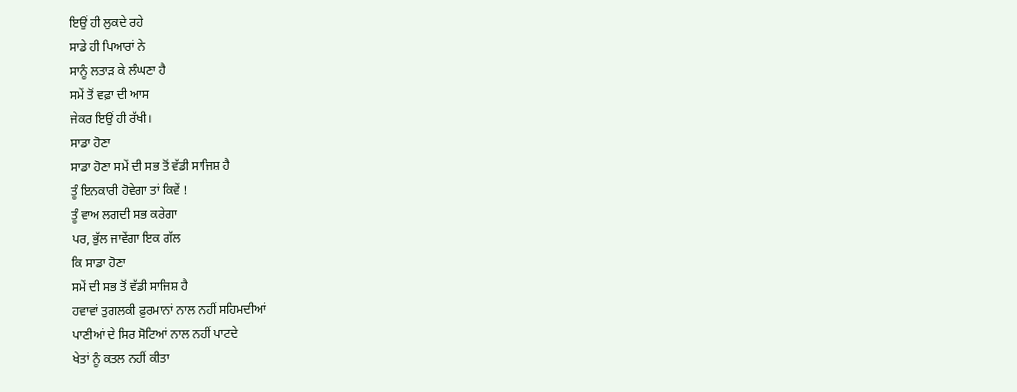ਇਉਂ ਹੀ ਲੁਕਦੇ ਰਹੇ
ਸਾਡੇ ਹੀ ਪਿਆਰਾਂ ਨੇ
ਸਾਨੂੰ ਲਤਾੜ ਕੇ ਲੰਘਣਾ ਹੈ
ਸਮੇਂ ਤੋਂ ਵਫ਼ਾ ਦੀ ਆਸ
ਜੇਕਰ ਇਉਂ ਹੀ ਰੱਖੀ।
ਸਾਡਾ ਹੋਣਾ
ਸਾਡਾ ਹੋਣਾ ਸਮੇਂ ਦੀ ਸਭ ਤੋਂ ਵੱਡੀ ਸਾਜਿਸ਼ ਹੈ
ਤੂੰ ਇਨਕਾਰੀ ਹੋਵੇਗਾ ਤਾਂ ਕਿਵੇਂ !
ਤੂੰ ਵਾਅ ਲਗਦੀ ਸਭ ਕਰੇਗਾ
ਪਰ, ਭੁੱਲ ਜਾਵੇਂਗਾ ਇਕ ਗੱਲ
ਕਿ ਸਾਡਾ ਹੋਣਾ
ਸਮੇਂ ਦੀ ਸਭ ਤੋਂ ਵੱਡੀ ਸਾਜਿਸ਼ ਹੈ
ਹਵਾਵਾਂ ਤੁਗਲਕੀ ਫ਼ੁਰਮਾਨਾਂ ਨਾਲ ਨਹੀਂ ਸਹਿਮਦੀਆਂ
ਪਾਣੀਆਂ ਦੇ ਸਿਰ ਸੋਟਿਆਂ ਨਾਲ ਨਹੀਂ ਪਾਟਦੇ
ਖੇਤਾਂ ਨੂੰ ਕਤਲ ਨਹੀਂ ਕੀਤਾ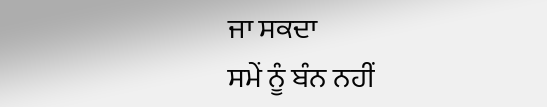ਜਾ ਸਕਦਾ
ਸਮੇਂ ਨੂੰ ਬੰਨ ਨਹੀਂ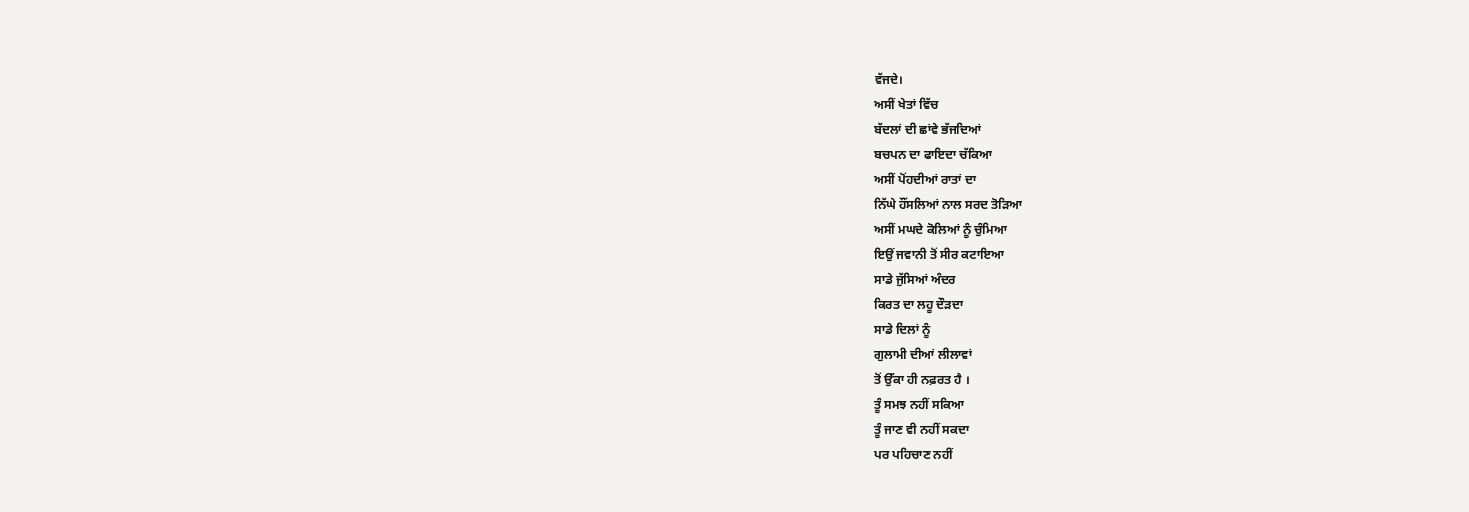ਵੱਜਦੇ।
ਅਸੀਂ ਖੇਤਾਂ ਵਿੱਚ
ਬੱਦਲਾਂ ਦੀ ਛਾਂਵੇ ਭੱਜਦਿਆਂ
ਬਚਪਨ ਦਾ ਫਾਇਦਾ ਚੱਕਿਆ
ਅਸੀਂ ਪੋਂਹਦੀਆਂ ਰਾਤਾਂ ਦਾ
ਨਿੱਘੇ ਹੌਂਸਲਿਆਂ ਨਾਲ ਸਰਦ ਤੋੜਿਆ
ਅਸੀਂ ਮਘਦੇ ਕੋਲਿਆਂ ਨੂੰ ਚੁੰਮਿਆ
ਇਉਂ ਜਵਾਨੀ ਤੋਂ ਸੀਰ ਕਟਾਇਆ
ਸਾਡੇ ਜੁੱਸਿਆਂ ਅੰਦਰ
ਕਿਰਤ ਦਾ ਲਹੂ ਦੌੜਦਾ
ਸਾਡੇ ਦਿਲਾਂ ਨੂੰ
ਗੁਲਾਮੀ ਦੀਆਂ ਲੀਲਾਵਾਂ
ਤੋਂ ਉੱਕਾ ਹੀ ਨਫ਼ਰਤ ਹੈ ।
ਤੂੰ ਸਮਝ ਨਹੀਂ ਸਕਿਆ
ਤੂੰ ਜਾਣ ਵੀ ਨਹੀਂ ਸਕਦਾ
ਪਰ ਪਹਿਚਾਣ ਨਹੀਂ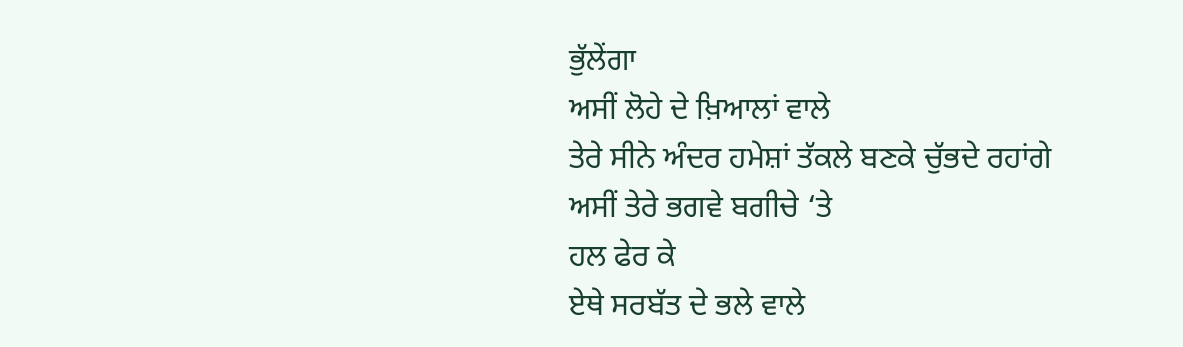ਭੁੱਲੇਂਗਾ
ਅਸੀਂ ਲੋਹੇ ਦੇ ਖ਼ਿਆਲਾਂ ਵਾਲੇ
ਤੇਰੇ ਸੀਨੇ ਅੰਦਰ ਹਮੇਸ਼ਾਂ ਤੱਕਲੇ ਬਣਕੇ ਚੁੱਭਦੇ ਰਹਾਂਗੇ
ਅਸੀਂ ਤੇਰੇ ਭਗਵੇ ਬਗੀਚੇ ‘ਤੇ
ਹਲ ਫੇਰ ਕੇ
ਏਥੇ ਸਰਬੱਤ ਦੇ ਭਲੇ ਵਾਲੇ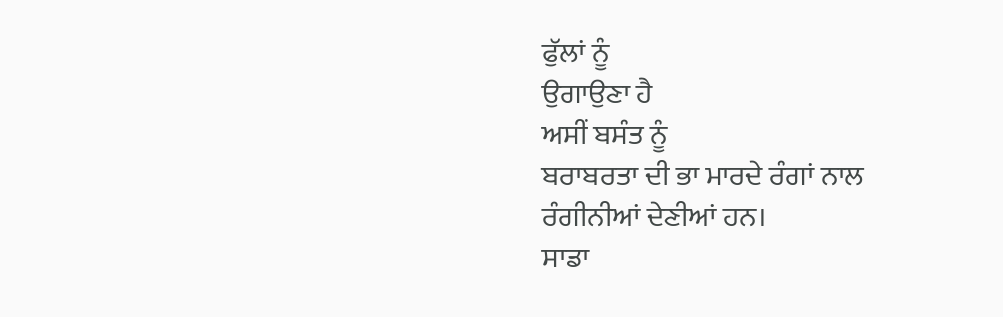ਫੁੱਲਾਂ ਨੂੰ
ਉਗਾਉਣਾ ਹੈ
ਅਸੀਂ ਬਸੰਤ ਨੂੰ
ਬਰਾਬਰਤਾ ਦੀ ਭਾ ਮਾਰਦੇ ਰੰਗਾਂ ਨਾਲ
ਰੰਗੀਨੀਆਂ ਦੇਣੀਆਂ ਹਨ।
ਸਾਡਾ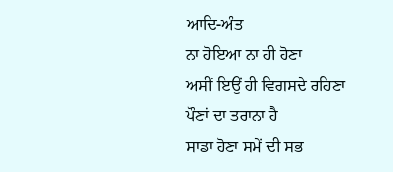ਆਦਿ-ਅੰਤ
ਨਾ ਹੋਇਆ ਨਾ ਹੀ ਹੋਣਾ
ਅਸੀਂ ਇਉਂ ਹੀ ਵਿਗਸਦੇ ਰਹਿਣਾ
ਪੌਣਾਂ ਦਾ ਤਰਾਨਾ ਹੈ
ਸਾਡਾ ਹੋਣਾ ਸਮੇਂ ਦੀ ਸਭ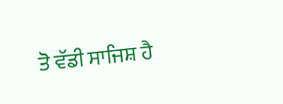ਤੋ ਵੱਡੀ ਸਾਜਿਸ਼ ਹੈ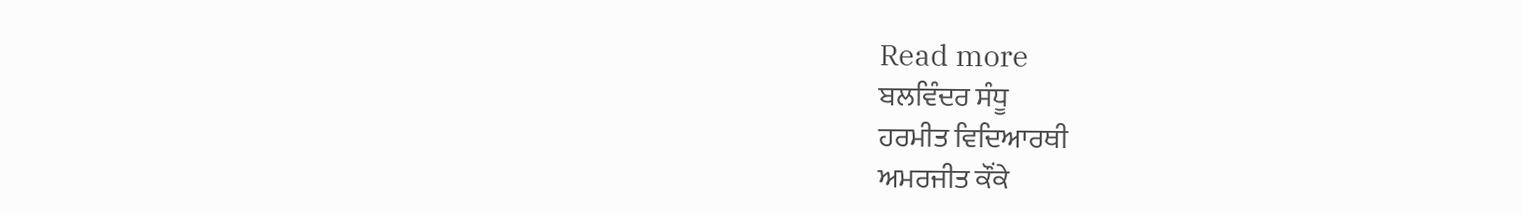Read more
ਬਲਵਿੰਦਰ ਸੰਧੂ
ਹਰਮੀਤ ਵਿਦਿਆਰਥੀ
ਅਮਰਜੀਤ ਕੌਂਕੇ